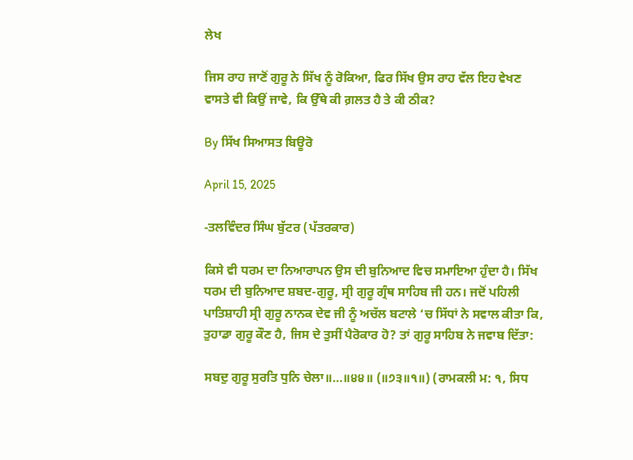ਲੇਖ

ਜਿਸ ਰਾਹ ਜਾਣੋਂ ਗੁਰੂ ਨੇ ਸਿੱਖ ਨੂੰ ਰੋਕਿਆ, ਫਿਰ ਸਿੱਖ ਉਸ ਰਾਹ ਵੱਲ ਇਹ ਵੇਖਣ ਵਾਸਤੇ ਵੀ ਕਿਉਂ ਜਾਵੇ, ਕਿ ਉੱਥੇ ਕੀ ਗ਼ਲਤ ਹੈ ਤੇ ਕੀ ਠੀਕ?

By ਸਿੱਖ ਸਿਆਸਤ ਬਿਊਰੋ

April 15, 2025

-ਤਲਵਿੰਦਰ ਸਿੰਘ ਬੁੱਟਰ (ਪੱਤਰਕਾਰ)

ਕਿਸੇ ਵੀ ਧਰਮ ਦਾ ਨਿਆਰਾਪਨ ਉਸ ਦੀ ਬੁਨਿਆਦ ਵਿਚ ਸਮਾਇਆ ਹੁੰਦਾ ਹੈ। ਸਿੱਖ ਧਰਮ ਦੀ ਬੁਨਿਆਦ ਸ਼ਬਦ-ਗੁਰੂ, ਸ੍ਰੀ ਗੁਰੂ ਗ੍ਰੰਥ ਸਾਹਿਬ ਜੀ ਹਨ। ਜਦੋਂ ਪਹਿਲੀ ਪਾਤਿਸ਼ਾਹੀ ਸ੍ਰੀ ਗੁਰੂ ਨਾਨਕ ਦੇਵ ਜੀ ਨੂੰ ਅਚੱਲ ਬਟਾਲੇ ‘ਚ ਸਿੱਧਾਂ ਨੇ ਸਵਾਲ ਕੀਤਾ ਕਿ, ਤੁਹਾਡਾ ਗੁਰੂ ਕੌਣ ਹੈ, ਜਿਸ ਦੇ ਤੁਸੀਂ ਪੈਰੋਕਾਰ ਹੋ? ਤਾਂ ਗੁਰੂ ਸਾਹਿਬ ਨੇ ਜਵਾਬ ਦਿੱਤਾ:

ਸਬਦੁ ਗੁਰੂ ਸੁਰਤਿ ਧੁਨਿ ਚੇਲਾ॥…॥੪੪॥ (॥੭੩॥੧॥) (ਰਾਮਕਲੀ ਮ: ੧, ਸਿਧ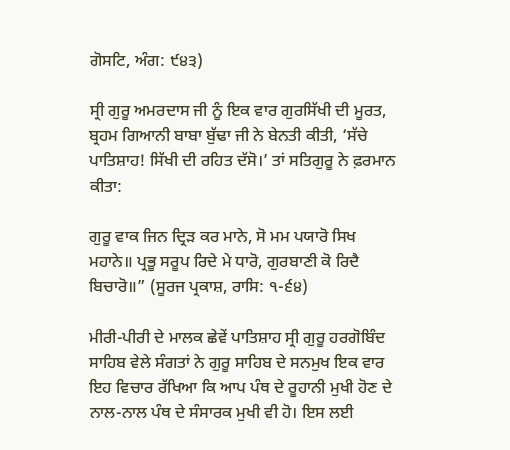ਗੋਸਟਿ, ਅੰਗ: ੯੪੩)

ਸ੍ਰੀ ਗੁਰੂ ਅਮਰਦਾਸ ਜੀ ਨੂੰ ਇਕ ਵਾਰ ਗੁਰਸਿੱਖੀ ਦੀ ਮੂਰਤ, ਬ੍ਰਹਮ ਗਿਆਨੀ ਬਾਬਾ ਬੁੱਢਾ ਜੀ ਨੇ ਬੇਨਤੀ ਕੀਤੀ, ‘ਸੱਚੇ ਪਾਤਿਸ਼ਾਹ! ਸਿੱਖੀ ਦੀ ਰਹਿਤ ਦੱਸੋ।’ ਤਾਂ ਸਤਿਗੁਰੂ ਨੇ ਫ਼ਰਮਾਨ ਕੀਤਾ:

ਗੁਰੂ ਵਾਕ ਜਿਨ ਦ੍ਰਿੜ ਕਰ ਮਾਨੇ, ਸੋ ਮਮ ਪਯਾਰੋ ਸਿਖ ਮਹਾਨੇ॥ ਪ੍ਰਭੂ ਸਰੂਪ ਰਿਦੇ ਮੇ ਧਾਰੋ, ਗੁਰਬਾਣੀ ਕੋ ਰਿਦੈ ਬਿਚਾਰੋ॥” (ਸੂਰਜ ਪ੍ਰਕਾਸ਼, ਰਾਸਿ: ੧-੬੪)

ਮੀਰੀ-ਪੀਰੀ ਦੇ ਮਾਲਕ ਛੇਵੇਂ ਪਾਤਿਸ਼ਾਹ ਸ੍ਰੀ ਗੁਰੂ ਹਰਗੋਬਿੰਦ ਸਾਹਿਬ ਵੇਲੇ ਸੰਗਤਾਂ ਨੇ ਗੁਰੂ ਸਾਹਿਬ ਦੇ ਸਨਮੁਖ ਇਕ ਵਾਰ ਇਹ ਵਿਚਾਰ ਰੱਖਿਆ ਕਿ ਆਪ ਪੰਥ ਦੇ ਰੂਹਾਨੀ ਮੁਖੀ ਹੋਣ ਦੇ ਨਾਲ-ਨਾਲ ਪੰਥ ਦੇ ਸੰਸਾਰਕ ਮੁਖੀ ਵੀ ਹੋ। ਇਸ ਲਈ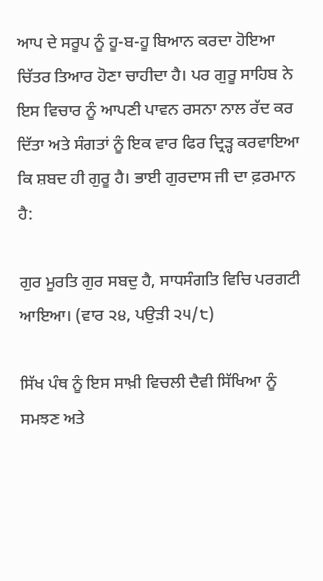ਆਪ ਦੇ ਸਰੂਪ ਨੂੰ ਹੂ-ਬ-ਹੂ ਬਿਆਨ ਕਰਦਾ ਹੋਇਆ ਚਿੱਤਰ ਤਿਆਰ ਹੋਣਾ ਚਾਹੀਦਾ ਹੈ। ਪਰ ਗੁਰੂ ਸਾਹਿਬ ਨੇ ਇਸ ਵਿਚਾਰ ਨੂੰ ਆਪਣੀ ਪਾਵਨ ਰਸਨਾ ਨਾਲ ਰੱਦ ਕਰ ਦਿੱਤਾ ਅਤੇ ਸੰਗਤਾਂ ਨੂੰ ਇਕ ਵਾਰ ਫਿਰ ਦ੍ਰਿੜ੍ਹ ਕਰਵਾਇਆ ਕਿ ਸ਼ਬਦ ਹੀ ਗੁਰੂ ਹੈ। ਭਾਈ ਗੁਰਦਾਸ ਜੀ ਦਾ ਫ਼ਰਮਾਨ ਹੈ:

ਗੁਰ ਮੂਰਤਿ ਗੁਰ ਸਬਦੁ ਹੈ, ਸਾਧਸੰਗਤਿ ਵਿਚਿ ਪਰਗਟੀ ਆਇਆ। (ਵਾਰ ੨੪, ਪਉੜੀ ੨੫/੮)

ਸਿੱਖ ਪੰਥ ਨੂੰ ਇਸ ਸਾਖ਼ੀ ਵਿਚਲੀ ਦੈਵੀ ਸਿੱਖਿਆ ਨੂੰ ਸਮਝਣ ਅਤੇ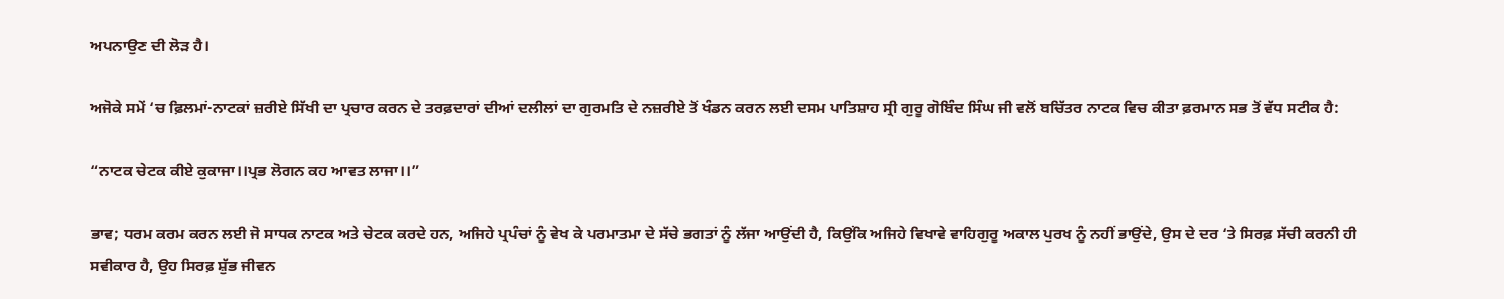ਅਪਨਾਉਣ ਦੀ ਲੋੜ ਹੈ।

ਅਜੋਕੇ ਸਮੇਂ ‘ਚ ਫ਼ਿਲਮਾਂ-ਨਾਟਕਾਂ ਜ਼ਰੀਏ ਸਿੱਖੀ ਦਾ ਪ੍ਰਚਾਰ ਕਰਨ ਦੇ ਤਰਫ਼ਦਾਰਾਂ ਦੀਆਂ ਦਲੀਲਾਂ ਦਾ ਗੁਰਮਤਿ ਦੇ ਨਜ਼ਰੀਏ ਤੋਂ ਖੰਡਨ ਕਰਨ ਲਈ ਦਸਮ ਪਾਤਿਸ਼ਾਹ ਸ੍ਰੀ ਗੁਰੂ ਗੋਬਿੰਦ ਸਿੰਘ ਜੀ ਵਲੋਂ ਬਚਿੱਤਰ ਨਾਟਕ ਵਿਚ ਕੀਤਾ ਫ਼ਰਮਾਨ ਸਭ ਤੋਂ ਵੱਧ ਸਟੀਕ ਹੈ:

“ਨਾਟਕ ਚੇਟਕ ਕੀਏ ਕੁਕਾਜਾ।।ਪ੍ਰਭ ਲੋਗਨ ਕਹ ਆਵਤ ਲਾਜਾ।।”

ਭਾਵ; ਧਰਮ ਕਰਮ ਕਰਨ ਲਈ ਜੋ ਸਾਧਕ ਨਾਟਕ ਅਤੇ ਚੇਟਕ ਕਰਦੇ ਹਨ, ਅਜਿਹੇ ਪ੍ਰਪੰਚਾਂ ਨੂੰ ਵੇਖ ਕੇ ਪਰਮਾਤਮਾ ਦੇ ਸੱਚੇ ਭਗਤਾਂ ਨੂੰ ਲੱਜਾ ਆਉਂਦੀ ਹੈ, ਕਿਉਂਕਿ ਅਜਿਹੇ ਵਿਖਾਵੇ ਵਾਹਿਗੁਰੂ ਅਕਾਲ ਪੁਰਖ ਨੂੰ ਨਹੀਂ ਭਾਉਂਦੇ, ਉਸ ਦੇ ਦਰ ‘ਤੇ ਸਿਰਫ਼ ਸੱਚੀ ਕਰਨੀ ਹੀ ਸਵੀਕਾਰ ਹੈ, ਉਹ ਸਿਰਫ਼ ਸ਼ੁੱਭ ਜੀਵਨ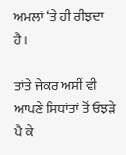ਅਮਲਾਂ ‘ਤੇ ਹੀ ਰੀਝਦਾ ਹੈ।

ਤਾਂਤੇ ਜੇਕਰ ਅਸੀਂ ਵੀ ਆਪਣੇ ਸਿਧਾਂਤਾਂ ਤੋਂ ਓਝੜੇ ਪੈ ਕੇ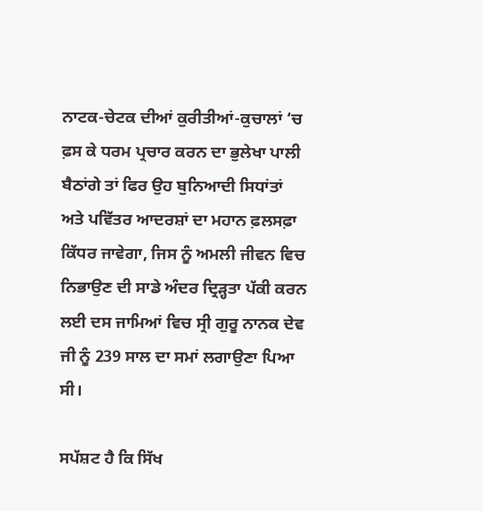ਨਾਟਕ-ਚੇਟਕ ਦੀਆਂ ਕੁਰੀਤੀਆਂ-ਕੁਚਾਲਾਂ ‘ਚ ਫ਼ਸ ਕੇ ਧਰਮ ਪ੍ਰਚਾਰ ਕਰਨ ਦਾ ਭੁਲੇਖਾ ਪਾਲੀ ਬੈਠਾਂਗੇ ਤਾਂ ਫਿਰ ਉਹ ਬੁਨਿਆਦੀ ਸਿਧਾਂਤਾਂ ਅਤੇ ਪਵਿੱਤਰ ਆਦਰਸ਼ਾਂ ਦਾ ਮਹਾਨ ਫ਼ਲਸਫ਼ਾ ਕਿੱਧਰ ਜਾਵੇਗਾ, ਜਿਸ ਨੂੰ ਅਮਲੀ ਜੀਵਨ ਵਿਚ ਨਿਭਾਉਣ ਦੀ ਸਾਡੇ ਅੰਦਰ ਦ੍ਰਿੜ੍ਹਤਾ ਪੱਕੀ ਕਰਨ ਲਈ ਦਸ ਜਾਮਿਆਂ ਵਿਚ ਸ੍ਰੀ ਗੁਰੂ ਨਾਨਕ ਦੇਵ ਜੀ ਨੂੰ 239 ਸਾਲ ਦਾ ਸਮਾਂ ਲਗਾਉਣਾ ਪਿਆ ਸੀ।

ਸਪੱਸ਼ਟ ਹੈ ਕਿ ਸਿੱਖ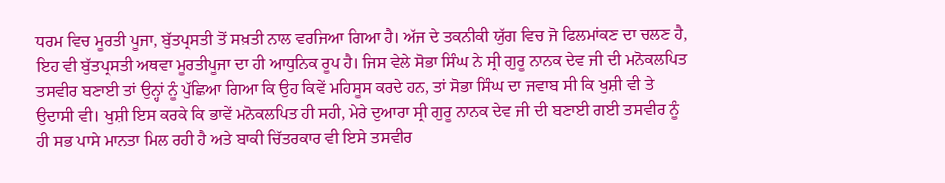ਧਰਮ ਵਿਚ ਮੂਰਤੀ ਪੂਜਾ, ਬੁੱਤਪ੍ਰਸਤੀ ਤੋਂ ਸਖ਼ਤੀ ਨਾਲ ਵਰਜਿਆ ਗਿਆ ਹੈ। ਅੱਜ ਦੇ ਤਕਨੀਕੀ ਯੁੱਗ ਵਿਚ ਜੋ ਫਿਲਮਾਂਕਣ ਦਾ ਚਲਣ ਹੈ, ਇਹ ਵੀ ਬੁੱਤਪ੍ਰਸਤੀ ਅਥਵਾ ਮੂਰਤੀਪੂਜਾ ਦਾ ਹੀ ਆਧੁਨਿਕ ਰੂਪ ਹੈ। ਜਿਸ ਵੇਲੇ ਸੋਭਾ ਸਿੰਘ ਨੇ ਸ੍ਰੀ ਗੁਰੂ ਨਾਨਕ ਦੇਵ ਜੀ ਦੀ ਮਨੋਕਲਪਿਤ ਤਸਵੀਰ ਬਣਾਈ ਤਾਂ ਉਨ੍ਹਾਂ ਨੂੰ ਪੁੱਛਿਆ ਗਿਆ ਕਿ ਉਹ ਕਿਵੇਂ ਮਹਿਸੂਸ ਕਰਦੇ ਹਨ, ਤਾਂ ਸੋਭਾ ਸਿੰਘ ਦਾ ਜਵਾਬ ਸੀ ਕਿ ਖੁਸ਼ੀ ਵੀ ਤੇ ਉਦਾਸੀ ਵੀ। ਖੁਸ਼ੀ ਇਸ ਕਰਕੇ ਕਿ ਭਾਵੇਂ ਮਨੋਕਲਪਿਤ ਹੀ ਸਹੀ, ਮੇਰੇ ਦੁਆਰਾ ਸ੍ਰੀ ਗੁਰੂ ਨਾਨਕ ਦੇਵ ਜੀ ਦੀ ਬਣਾਈ ਗਈ ਤਸਵੀਰ ਨੂੰ ਹੀ ਸਭ ਪਾਸੇ ਮਾਨਤਾ ਮਿਲ ਰਹੀ ਹੈ ਅਤੇ ਬਾਕੀ ਚਿੱਤਰਕਾਰ ਵੀ ਇਸੇ ਤਸਵੀਰ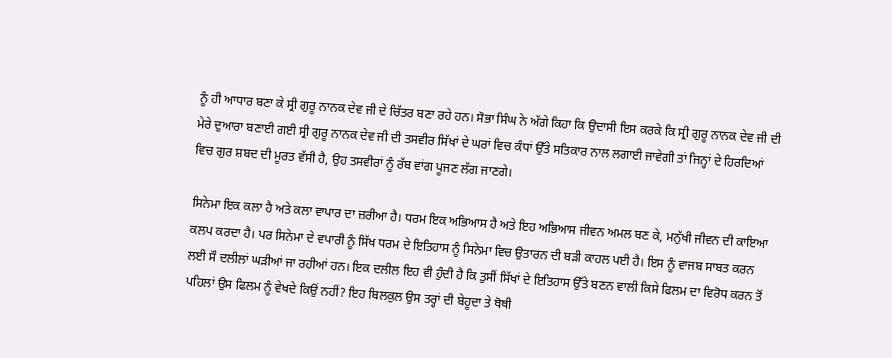ਨੂੰ ਹੀ ਆਧਾਰ ਬਣਾ ਕੇ ਸ੍ਰੀ ਗੁਰੂ ਨਾਨਕ ਦੇਵ ਜੀ ਦੇ ਚਿੱਤਰ ਬਣਾ ਰਹੇ ਹਨ। ਸੋਭਾ ਸਿੰਘ ਨੇ ਅੱਗੇ ਕਿਹਾ ਕਿ ਉਦਾਸੀ ਇਸ ਕਰਕੇ ਕਿ ਸ੍ਰੀ ਗੁਰੂ ਨਾਨਕ ਦੇਵ ਜੀ ਦੀ ਮੇਰੇ ਦੁਆਰਾ ਬਣਾਈ ਗਈ ਸ੍ਰੀ ਗੁਰੂ ਨਾਨਕ ਦੇਵ ਜੀ ਦੀ ਤਸਵੀਰ ਸਿੱਖਾਂ ਦੇ ਘਰਾਂ ਵਿਚ ਕੰਧਾਂ ਉੱਤੇ ਸਤਿਕਾਰ ਨਾਲ ਲਗਾਈ ਜਾਵੇਗੀ ਤਾਂ ਜਿਨ੍ਹਾਂ ਦੇ ਹਿਰਦਿਆਂ ਵਿਚ ਗੁਰ ਸ਼ਬਦ ਦੀ ਮੂਰਤ ਵੱਸੀ ਹੈ, ਉਹ ਤਸਵੀਰਾਂ ਨੂੰ ਰੱਬ ਵਾਂਗ ਪੂਜਣ ਲੱਗ ਜਾਣਗੇ।

ਸਿਨੇਮਾ ਇਕ ਕਲਾ ਹੈ ਅਤੇ ਕਲਾ ਵਾਪਾਰ ਦਾ ਜ਼ਰੀਆ ਹੈ। ਧਰਮ ਇਕ ਅਭਿਆਸ ਹੈ ਅਤੇ ਇਹ ਅਭਿਆਸ ਜੀਵਨ ਅਮਲ ਬਣ ਕੇ, ਮਨੁੱਖੀ ਜੀਵਨ ਦੀ ਕਾਇਆ ਕਲਪ ਕਰਦਾ ਹੈ। ਪਰ ਸਿਨੇਮਾ ਦੇ ਵਪਾਰੀ ਨੂੰ ਸਿੱਖ ਧਰਮ ਦੇ ਇਤਿਹਾਸ ਨੂੰ ਸਿਨੇਮਾ ਵਿਚ ਉਤਾਰਨ ਦੀ ਬੜੀ ਕਾਹਲ ਪਈ ਹੈ। ਇਸ ਨੂੰ ਵਾਜਬ ਸਾਬਤ ਕਰਨ ਲਈ ਸੌ ਦਲੀਲਾਂ ਘੜੀਆਂ ਜਾ ਰਹੀਆਂ ਹਨ। ਇਕ ਦਲੀਲ ਇਹ ਵੀ ਹੁੰਦੀ ਹੈ ਕਿ ਤੁਸੀਂ ਸਿੱਖਾਂ ਦੇ ਇਤਿਹਾਸ ਉੱਤੇ ਬਣਨ ਵਾਲੀ ਕਿਸੇ ਫਿਲਮ ਦਾ ਵਿਰੋਧ ਕਰਨ ਤੋਂ ਪਹਿਲਾਂ ਉਸ ਫਿਲਮ ਨੂੰ ਵੇਖਦੇ ਕਿਉਂ ਨਹੀਂ? ਇਹ ਬਿਲਕੁਲ ਉਸ ਤਰ੍ਹਾਂ ਦੀ ਬੇਹੂਦਾ ਤੇ ਥੋਥੀ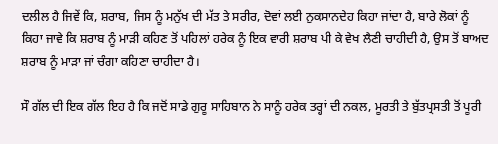ਦਲੀਲ ਹੈ ਜਿਵੇਂ ਕਿ, ਸ਼ਰਾਬ, ਜਿਸ ਨੂੰ ਮਨੁੱਖ ਦੀ ਮੱਤ ਤੇ ਸਰੀਰ, ਦੋਵਾਂ ਲਈ ਨੁਕਸਾਨਦੇਹ ਕਿਹਾ ਜਾਂਦਾ ਹੈ, ਬਾਰੇ ਲੋਕਾਂ ਨੂੰ ਕਿਹਾ ਜਾਵੇ ਕਿ ਸ਼ਰਾਬ ਨੂੰ ਮਾੜੀ ਕਹਿਣ ਤੋਂ ਪਹਿਲਾਂ ਹਰੇਕ ਨੂੰ ਇਕ ਵਾਰੀ ਸ਼ਰਾਬ ਪੀ ਕੇ ਵੇਖ ਲੈਣੀ ਚਾਹੀਦੀ ਹੈ, ਉਸ ਤੋਂ ਬਾਅਦ ਸ਼ਰਾਬ ਨੂੰ ਮਾੜਾ ਜਾਂ ਚੰਗਾ ਕਹਿਣਾ ਚਾਹੀਦਾ ਹੈ।

ਸੌ ਗੱਲ ਦੀ ਇਕ ਗੱਲ ਇਹ ਹੈ ਕਿ ਜਦੋਂ ਸਾਡੇ ਗੁਰੂ ਸਾਹਿਬਾਨ ਨੇ ਸਾਨੂੰ ਹਰੇਕ ਤਰ੍ਹਾਂ ਦੀ ਨਕਲ, ਮੂਰਤੀ ਤੇ ਬੁੱਤਪ੍ਰਸਤੀ ਤੋਂ ਪੂਰੀ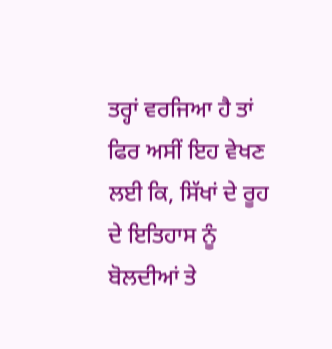ਤਰ੍ਹਾਂ ਵਰਜਿਆ ਹੈ ਤਾਂ ਫਿਰ ਅਸੀਂ ਇਹ ਵੇਖਣ ਲਈ ਕਿ, ਸਿੱਖਾਂ ਦੇ ਰੂਹ ਦੇ ਇਤਿਹਾਸ ਨੂੰ ਬੋਲਦੀਆਂ ਤੇ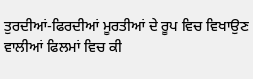ਤੁਰਦੀਆਂ-ਫਿਰਦੀਆਂ ਮੂਰਤੀਆਂ ਦੇ ਰੂਪ ਵਿਚ ਵਿਖਾਉਣ ਵਾਲੀਆਂ ਫਿਲਮਾਂ ਵਿਚ ਕੀ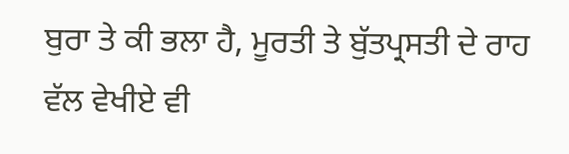ਬੁਰਾ ਤੇ ਕੀ ਭਲਾ ਹੈ, ਮੂਰਤੀ ਤੇ ਬੁੱਤਪ੍ਰਸਤੀ ਦੇ ਰਾਹ ਵੱਲ ਵੇਖੀਏ ਵੀ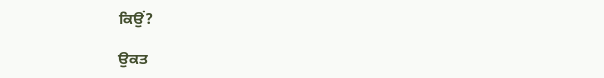ਕਿਉਂ?

ਉਕਤ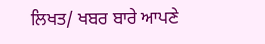ਲਿਖਤ/ ਖਬਰ ਬਾਰੇ ਆਪਣੇ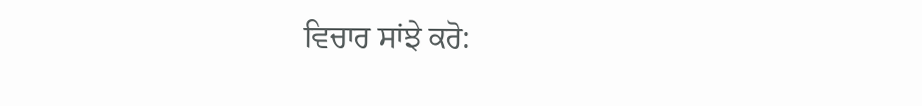ਵਿਚਾਰ ਸਾਂਝੇ ਕਰੋ: